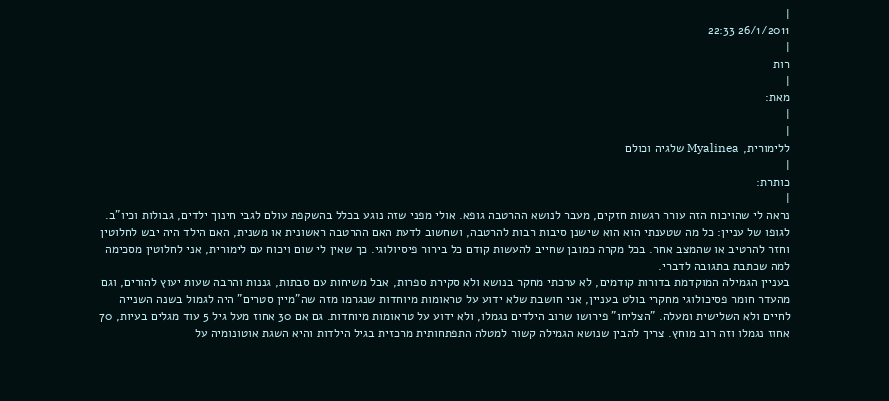|
26/1/2011 22:33
|
רות
|
מאת:
|
|
ללימורית, Myalinea שלגיה וכולם
|
כותרת:
|
נראה לי שהויכוח הזה עורר רגשות חזקים, מעבר לנושא ההרטבה גופא. אולי מפני שזה נוגע בכלל בהשקפת עולם לגבי חינוך ילדים, גבולות וכיו"ב. לגופו של עניין: כל מה שטענתי הוא הוא שישנן סיבות רבות להרטבה, ושחשוב לדעת האם ההרטבה ראשונית או משנית, האם הילד היה יבש לחלוטין וחזר להרטיב או שהמצב אחר. בכל מקרה כמובן שחייב להעשות קודם כל בירור פיסיולוגי. כך שאין לי שום ויכוח עם לימורית, אני לחלוטין מסכימה למה שכתבת בתגובה לדברי.
בעניין הגמילה המוקדמת בדורות קודמים, לא ערכתי מחקר בנושא ולא סקירת ספרות, אבל משיחות עם סבתות, גננות והרבה שעות יעוץ להורים, וגם מהעדר חומר פסיכולוגי מחקרי בולט בעניין, אני חושבת שלא ידוע על טראומות מיוחדות שנגרמו מזה שה"מיין סטרים" היה לגמול בשנה השנייה לחיים ולא השלישית ומעלה. "הצליחו" פירושו שרוב הילדים נגמלו, ולא ידוע על טראומות מיוחדות. גם אם 30 אחוז מעל גיל 5 עוד מגלים בעיות, 70 אחוז נגמלו וזה רוב מוחץ. צריך להבין שנושא הגמילה קשור למטלה התפתחותית מרכזית בגיל הילדות והיא השגת אוטונומיה על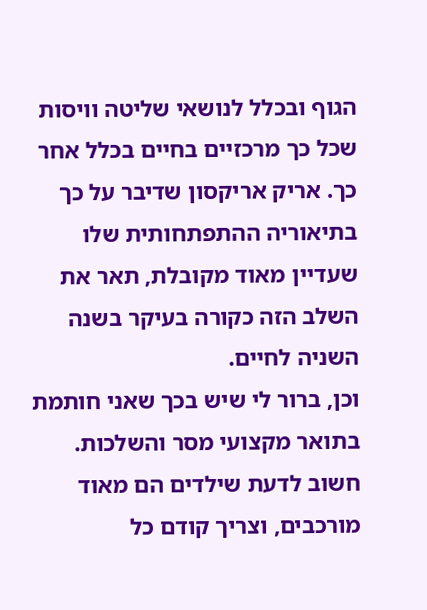הגוף ובכלל לנושאי שליטה וויסות שכל כך מרכזיים בחיים בכלל אחר כך. אריק אריקסון שדיבר על כך בתיאוריה ההתפתחותית שלו שעדיין מאוד מקובלת, תאר את השלב הזה כקורה בעיקר בשנה השניה לחיים.
וכן, ברור לי שיש בכך שאני חותמת בתואר מקצועי מסר והשלכות. חשוב לדעת שילדים הם מאוד מורכבים, וצריך קודם כל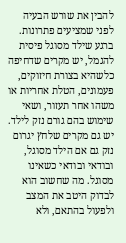להבין את שורש הבעיה לפני שמציעים פתרונות. ברגע שילד מסוגל פיסית להגמל, יש מקרים שדחיפה כלשהיא בצורת חיזוקים, פעמונים, הטלת אחריות או משהו אחר תעזור, ושאי שימוש בהם גורם נזק לילד. יש גם מקרים שלחץ יגרום נזק גם אם הילד מסוגל, ובודאי ובודאי כשאינו מסוגל. מה שחשוב הוא לבדוק היטב את המצב ולפעול בהתאם, ולא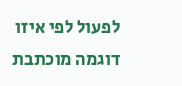לפעול לפי איזו דוגמה מוכתבת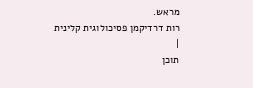מראש.
רות דרדיקמן פסיכולוגית קלינית
|
תוכן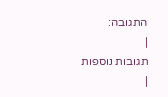התגובה:
|
תגובות נוספות
|